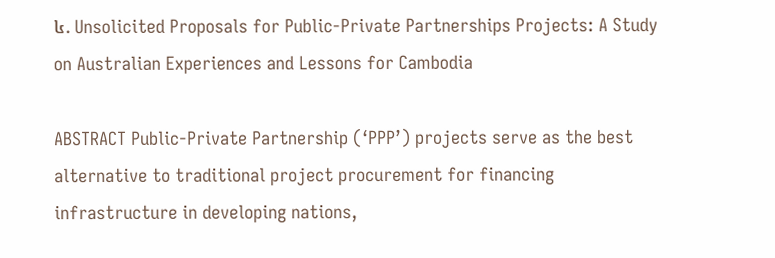៤. Unsolicited Proposals for Public-Private Partnerships Projects: A Study on Australian Experiences and Lessons for Cambodia

ABSTRACT Public-Private Partnership (‘PPP’) projects serve as the best alternative to traditional project procurement for financing infrastructure in developing nations,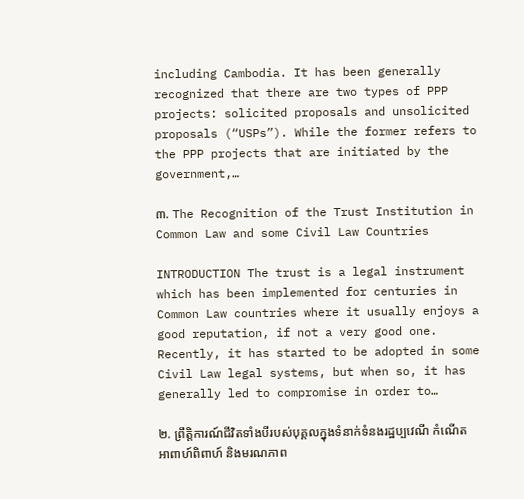including Cambodia. It has been generally recognized that there are two types of PPP projects: solicited proposals and unsolicited proposals (“USPs”). While the former refers to the PPP projects that are initiated by the government,…

៣. The Recognition of the Trust Institution in Common Law and some Civil Law Countries

INTRODUCTION The trust is a legal instrument which has been implemented for centuries in Common Law countries where it usually enjoys a good reputation, if not a very good one. Recently, it has started to be adopted in some Civil Law legal systems, but when so, it has generally led to compromise in order to…

២. ព្រឹត្តិការណ៍ជីវិតទាំងបីរបស់បុគ្គលក្នុងទំនាក់ទំនងរដ្ឋប្បវេណី កំណើត អាពាហ៍ពិពាហ៍ និងមរណភាព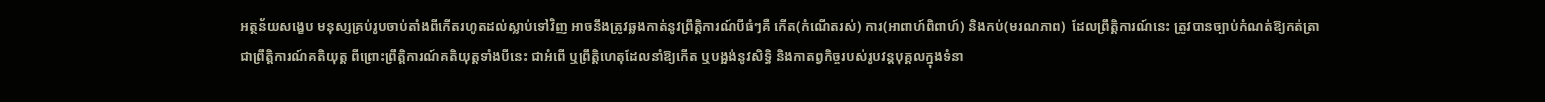អត្ថន័យសង្ខេប មនុស្សគ្រប់រូបចាប់តាំងពីកើតរហូតដល់ស្លាប់ទៅវិញ អាចនឹងត្រូវឆ្លងកាត់នូវព្រឹត្តិការណ៍បីធំៗគឺ កើត(កំណើតរស់) ការ(អាពាហ៍ពិពាហ៍) និងកប់(មរណភាព)  ដែលព្រឹត្តិការណ៍នេះ ត្រូវបានច្បាប់កំណត់ឱ្យកត់ត្រាជាព្រឹត្តិការណ៍គតិយុត្ត ពីព្រោះព្រឹត្តិការណ៍គតិយុត្តទាំងបីនេះ ជាអំពើ ឬព្រឹត្តិហេតុដែលនាំឱ្យកើត ឬបង្អង់នូវសិទ្ធិ និងកាតព្វកិច្ចរបស់រូបវន្តបុគ្គលក្នុងទំនា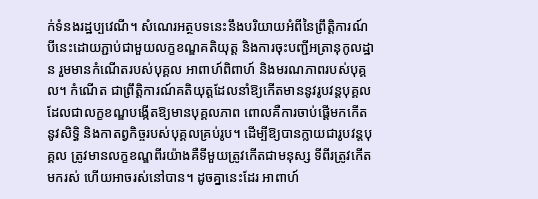ក់ទំនងរដ្ឋប្បវេណី។ សំណេរអត្ថបទនេះនឹងបរិយាយអំពីនៃព្រឹត្តិការណ៍បីនេះដោយភ្ជាប់ជាមួយលក្ខខណ្ឌគតិយុត្ត និងការចុះបញ្ជីអត្រានុកូលដ្ឋាន រួមមានកំណើតរបស់បុគ្គល អាពាហ៍ពិពាហ៍ និងមរណភាពរបស់បុគ្គល។ កំណើត ជាព្រឹត្តិការណ៍គតិយុត្តដែលនាំឱ្យកើតមាននូវរូបវន្តបុគ្គលដែលជាលក្ខខណ្ឌបង្កើតឱ្យមានបុគ្គលភាព ពោលគឺការចាប់ផ្តើមកកើត នូវសិទ្ធិ និងកាតព្វកិច្ចរបស់បុគ្គលគ្រប់រូប។ ដើម្បីឱ្យបានក្លាយជារូបវន្តបុគ្គល ត្រូវមានលក្ខខណ្ឌពីរយ៉ាងគឺទីមួយត្រូវកើតជាមនុស្ស ទីពីរត្រូវកើតមករស់ ហើយអាចរស់នៅបាន។ ដូចគ្នានេះដែរ អាពាហ៍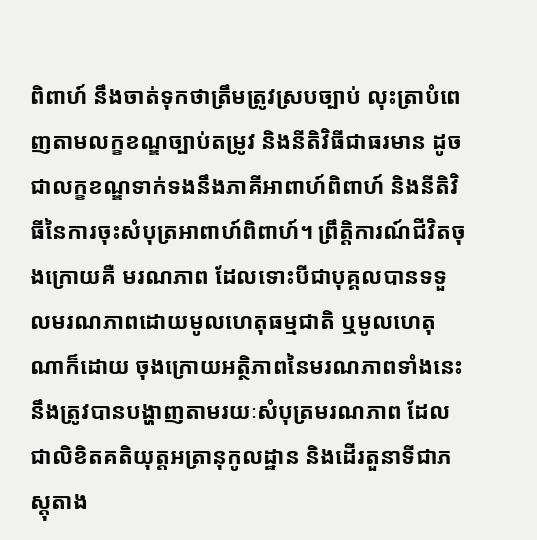ពិពាហ៍ នឹងចាត់ទុកថាត្រឹមត្រូវស្របច្បាប់ លុះត្រាបំពេញតាមលក្ខខណ្ឌច្បាប់តម្រូវ និងនីតិវិធីជាធរមាន ដូចជាលក្ខខណ្ឌទាក់ទងនឹងភាគីអាពាហ៍ពិពាហ៍ និងនីតិវិធីនៃការចុះសំបុត្រអាពាហ៍ពិពាហ៍។ ព្រឹត្តិការណ៍ជីវិតចុងក្រោយគឺ មរណភាព ដែលទោះបីជាបុគ្គលបានទទួលមរណភាពដោយមូលហេតុធម្មជាតិ ឬមូលហេតុណាក៏ដោយ ចុងក្រោយអត្ថិភាពនៃមរណភាពទាំងនេះនឹងត្រូវបានបង្ហាញតាមរយៈសំបុត្រមរណភាព ដែលជាលិខិតគតិយុត្តអត្រានុកូលដ្ឋាន និងដើរតួនាទីជាភស្តុតាង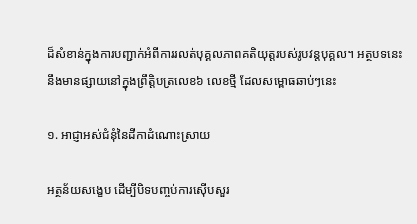ដ៏សំខាន់ក្នុងការបញ្ជាក់អំពីការរលត់បុគ្គលភាពគតិយុត្តរបស់រូបវន្តបុគ្គល។ អត្ថបទនេះ នឹងមានផ្សាយនៅក្នុងព្រឹត្តិបត្រលេខ៦ លេខថ្មី ដែលសម្ពោធឆាប់ៗនេះ

១. អាជ្ញាអស់ជំនុំនៃដីកាដំណោះស្រាយ

អត្ថន័យសង្ខេប ដើម្បីបិទបញ្ចប់ការស៊ើបសួរ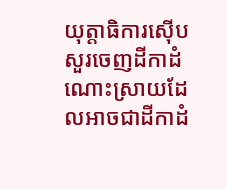យុត្តាធិការស៊ើបសួរចេញដីកាដំណោះស្រាយដែលអាចជាដីកាដំ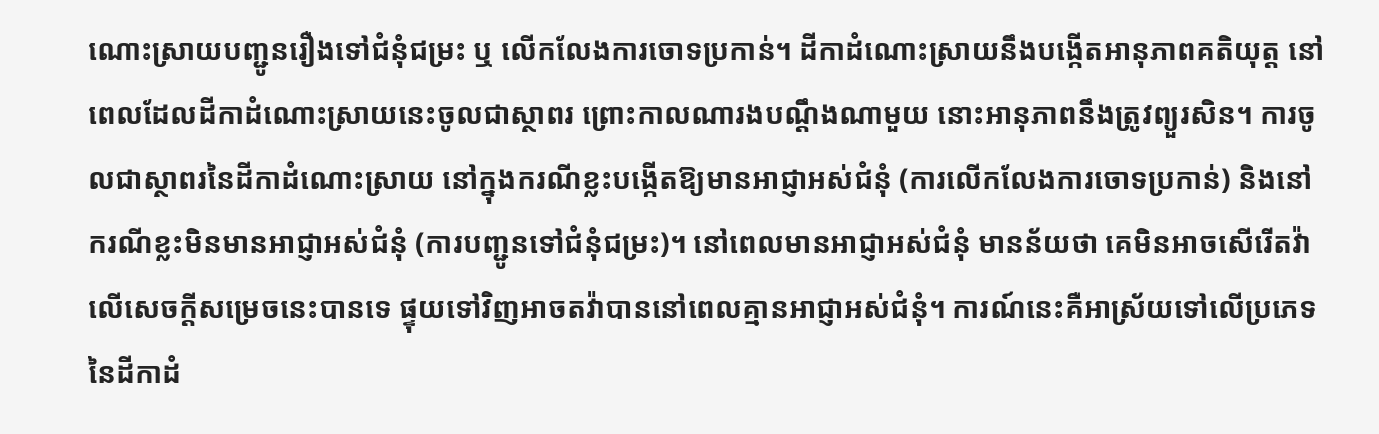ណោះស្រាយបញ្ជូនរឿងទៅជំនុំជម្រះ ឬ លើកលែងការចោទប្រកាន់។ ដីកាដំណោះស្រាយនឹងបង្កើតអានុភាពគតិយុត្ត នៅពេលដែលដីកាដំណោះស្រាយនេះចូលជាស្ថាពរ ព្រោះកាលណារងបណ្តឹងណាមួយ នោះអានុភាពនឹងត្រូវព្យួរសិន។ ការចូលជាស្ថាពរនៃដីកាដំណោះស្រាយ នៅក្នុងករណីខ្លះបង្កើតឱ្យមានអាជ្ញាអស់ជំនុំ (ការលើកលែងការចោទប្រកាន់) និងនៅករណីខ្លះមិនមានអាជ្ញាអស់ជំនុំ (ការបញ្ជូនទៅជំនុំជម្រះ)។ នៅពេលមានអាជ្ញាអស់ជំនុំ មានន័យថា គេមិនអាចសើរើតវ៉ាលើសេចក្តីសម្រេចនេះបានទេ ផ្ទុយទៅវិញអាចតវ៉ាបាននៅពេលគ្មានអាជ្ញាអស់ជំនុំ។ ការណ៍នេះគឺអាស្រ័យទៅលើប្រភេទនៃដីកាដំ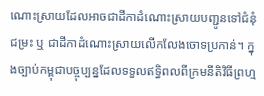ណោះស្រាយដែលអាចជាដីកាដំណោះស្រាយបញ្ជូនទៅជំនុំជម្រះ ឬ ជាដីកាដំណោះស្រាយលើកលែងចោទប្រកាន់។ ក្នុងច្បាប់កម្ពុជាបច្ចុប្បន្នដែលទទួលឥទ្ធិពលពីក្រមនីតិវិធីព្រហ្ម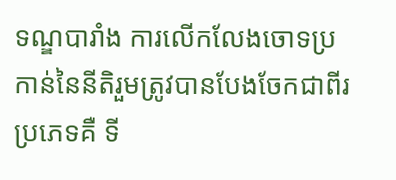ទណ្ឌបារាំង ការលើកលែងចោទប្រកាន់នៃនីតិរួមត្រូវបានបែងចែកជាពីរប្រភេទគឺ ទី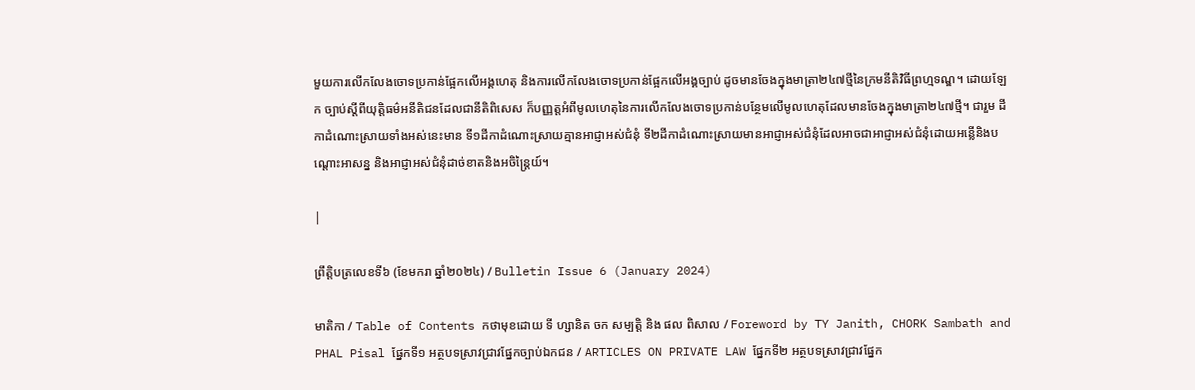មួយការលើកលែងចោទប្រកាន់ផ្អែកលើអង្គហេតុ និងការលើកលែងចោទប្រកាន់ផ្អែកលើអង្គច្បាប់ ដូចមានចែងក្នុងមាត្រា២៤៧ថ្មីនៃក្រមនីតិវិធីព្រហ្មទណ្ឌ។ ដោយឡែក ច្បាប់ស្តីពីយុត្តិធម៌អនីតិជនដែលជានីតិពិសេស ក៏បញ្ញត្តអំពីមូលហេតុនៃការលើកលែងចោទប្រកាន់បន្ថែមលើមូលហេតុដែលមានចែងក្នុងមាត្រា២៤៧ថ្មី។ ជារួម ដីកាដំណោះស្រាយទាំងអស់នេះមាន ទី១ដីកាដំណោះស្រាយគ្មានអាជ្ញាអស់ជំនុំ ទី២ដីកាដំណោះស្រាយមានអាជ្ញាអស់ជំនុំដែលអាចជាអាជ្ញាអស់ជំនុំដោយអន្លើនិងបណ្តោះអាសន្ន និងអាជ្ញាអស់ជំនុំដាច់ខាតនិងអចិន្ត្រៃយ៍។

|

ព្រឹត្តិបត្រលេខទី៦ (ខែមករា ឆ្នាំ២០២៤) / Bulletin Issue 6 (January 2024)

មាតិកា / Table of Contents កថាមុខដោយ ទី ហ្សានិត ចក សម្បត្តិ និង ផល ពិសាល / Foreword by TY Janith, CHORK Sambath and PHAL Pisal ផ្នែកទី១ អត្ថបទស្រាវជ្រាវផ្នែកច្បាប់ឯកជន / ARTICLES ON PRIVATE LAW ផ្នែកទី២ អត្ថបទស្រាវជ្រាវផ្នែក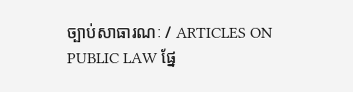ច្បាប់សាធារណៈ / ARTICLES ON PUBLIC LAW ផ្នែ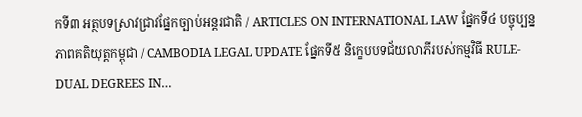កទី៣ អត្ថបទស្រាវជ្រាវផ្នែកច្បាប់អន្តរជាតិ / ARTICLES ON INTERNATIONAL LAW ផ្នែកទី៤ បច្ចុប្បន្នភាពគតិយុត្ដកម្ពុជា / CAMBODIA LEGAL UPDATE ផ្នែកទី៥ និក្ខេបបទជ័យលាភីរបស់កម្មវិធី RULE-DUAL DEGREES IN…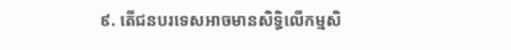៩. តើជនបរទេសអាចមានសិទ្ធិលើកម្មសិ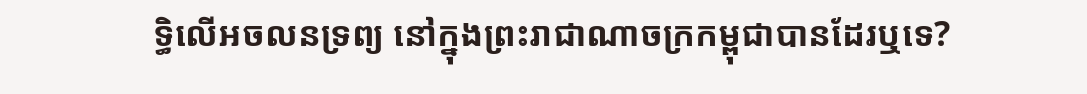ទ្ធិលើអចលនទ្រព្យ នៅក្នុងព្រះរាជាណាចក្រកម្ពុជាបានដែរឬទេ?